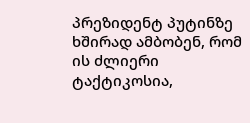პრეზიდენტ პუტინზე ხშირად ამბობენ, რომ ის ძლიერი ტაქტიკოსია,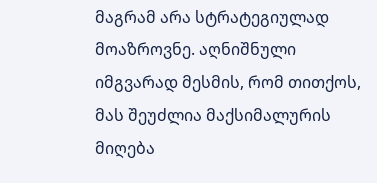მაგრამ არა სტრატეგიულად მოაზროვნე. აღნიშნული იმგვარად მესმის, რომ თითქოს, მას შეუძლია მაქსიმალურის მიღება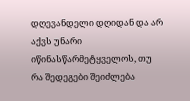დღევანდელი დღიდან და არ აქვს უნარი იწინასწარმეტყველოს, თუ რა შედეგები შეიძლება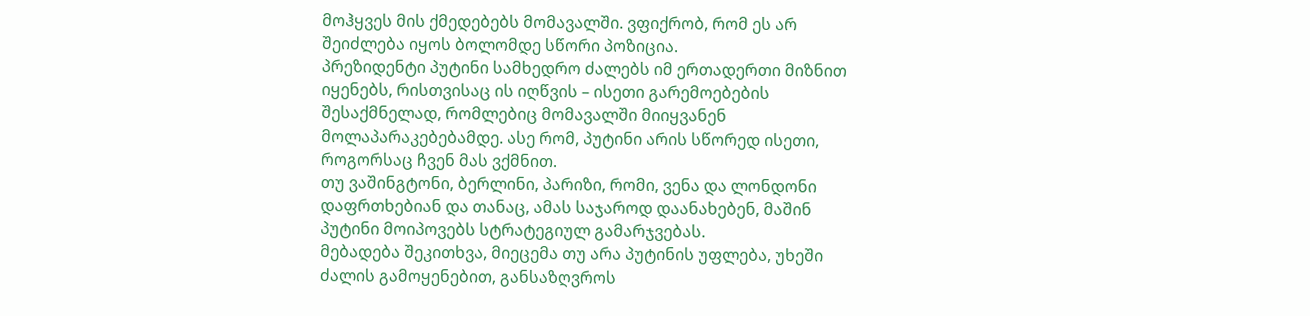მოჰყვეს მის ქმედებებს მომავალში. ვფიქრობ, რომ ეს არ შეიძლება იყოს ბოლომდე სწორი პოზიცია.
პრეზიდენტი პუტინი სამხედრო ძალებს იმ ერთადერთი მიზნით იყენებს, რისთვისაც ის იღწვის – ისეთი გარემოებების შესაქმნელად, რომლებიც მომავალში მიიყვანენ მოლაპარაკებებამდე. ასე რომ, პუტინი არის სწორედ ისეთი, როგორსაც ჩვენ მას ვქმნით.
თუ ვაშინგტონი, ბერლინი, პარიზი, რომი, ვენა და ლონდონი დაფრთხებიან და თანაც, ამას საჯაროდ დაანახებენ, მაშინ პუტინი მოიპოვებს სტრატეგიულ გამარჯვებას.
მებადება შეკითხვა, მიეცემა თუ არა პუტინის უფლება, უხეში ძალის გამოყენებით, განსაზღვროს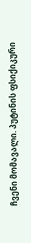ჩვენი მომავალი. პუტინის ფსიქიკური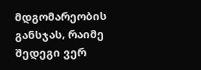მდგომარეობის განსჯას, რაიმე შედეგი ვერ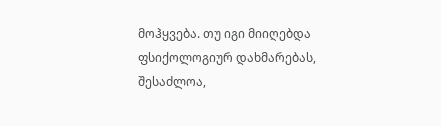მოჰყვება. თუ იგი მიიღებდა ფსიქოლოგიურ დახმარებას, შესაძლოა,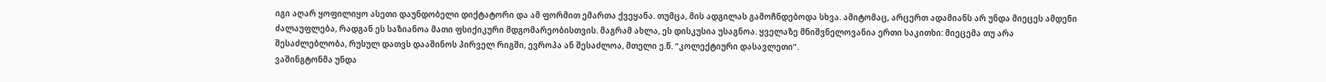იგი აღარ ყოფილიყო ასეთი დაუნდობელი დიქტატორი და ამ ფორმით ემართა ქვეყანა. თუმცა, მის ადგილას გამოჩნდებოდა სხვა. ამიტომაც, არცერთ ადამიანს არ უნდა მიეცეს ამდენი ძალაუფლება, რადგან ეს საზიანოა მათი ფსიქიკური მდგომარეობისთვის. მაგრამ ახლა, ეს დისკუსია უსაგნოა. ყველაზე მნიშვნელოვანია ერთი საკითხი: მიეცემა თუ არა შესაძლებლობა, რუსულ დათვს დააშინოს პირველ რიგში, ევროპა ან შესაძლოა, მთელი ე.წ. “კოლექტიური დასავლეთი”.
ვაშინგტონმა უნდა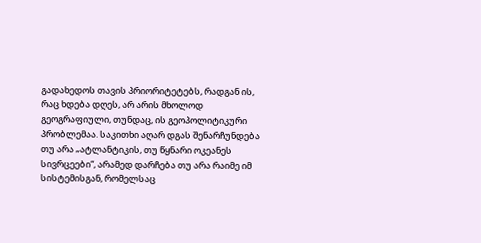გადახედოს თავის პრიორიტეტებს, რადგან ის, რაც ხდება დღეს, არ არის მხოლოდ გეოგრაფიული, თუნდაც, ის გეოპოლიტიკური პრობლემაა. საკითხი აღარ დგას შენარჩუნდება თუ არა „ატლანტიკის, თუ წყნარი ოკეანეს სივრცეები“, არამედ დარჩება თუ არა რაიმე იმ სისტემისგან, რომელსაც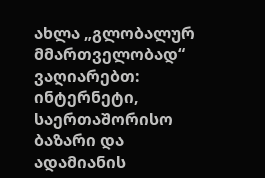ახლა „გლობალურ მმართველობად“ ვაღიარებთ: ინტერნეტი, საერთაშორისო ბაზარი და ადამიანის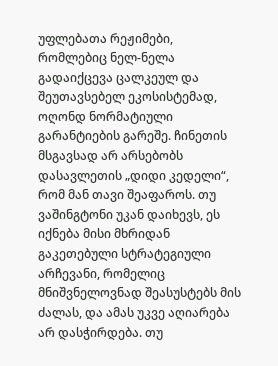უფლებათა რეჟიმები, რომლებიც ნელ-ნელა გადაიქცევა ცალკეულ და შეუთავსებელ ეკოსისტემად, ოღონდ ნორმატიული გარანტიების გარეშე. ჩინეთის მსგავსად არ არსებობს დასავლეთის „დიდი კედელი“, რომ მან თავი შეაფაროს. თუ ვაშინგტონი უკან დაიხევს, ეს იქნება მისი მხრიდან გაკეთებული სტრატეგიული არჩევანი, რომელიც მნიშვნელოვნად შეასუსტებს მის ძალას, და ამას უკვე აღიარება არ დასჭირდება. თუ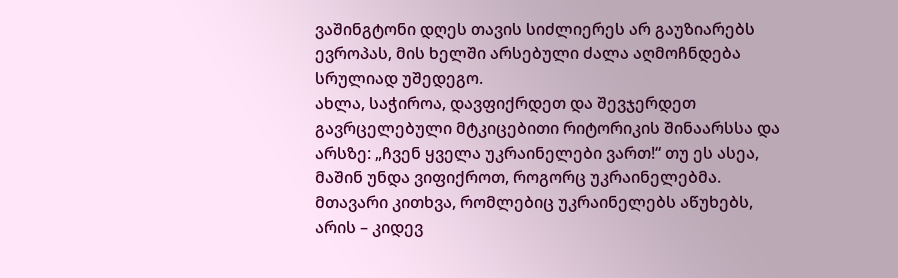ვაშინგტონი დღეს თავის სიძლიერეს არ გაუზიარებს ევროპას, მის ხელში არსებული ძალა აღმოჩნდება სრულიად უშედეგო.
ახლა, საჭიროა, დავფიქრდეთ და შევჯერდეთ გავრცელებული მტკიცებითი რიტორიკის შინაარსსა და არსზე: „ჩვენ ყველა უკრაინელები ვართ!“ თუ ეს ასეა, მაშინ უნდა ვიფიქროთ, როგორც უკრაინელებმა. მთავარი კითხვა, რომლებიც უკრაინელებს აწუხებს, არის – კიდევ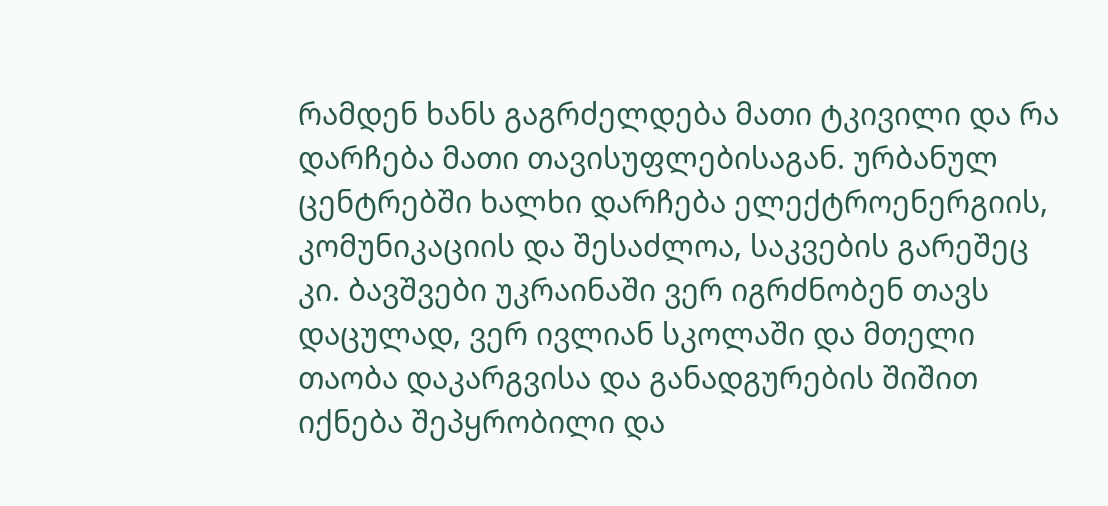რამდენ ხანს გაგრძელდება მათი ტკივილი და რა დარჩება მათი თავისუფლებისაგან. ურბანულ ცენტრებში ხალხი დარჩება ელექტროენერგიის, კომუნიკაციის და შესაძლოა, საკვების გარეშეც კი. ბავშვები უკრაინაში ვერ იგრძნობენ თავს დაცულად, ვერ ივლიან სკოლაში და მთელი თაობა დაკარგვისა და განადგურების შიშით იქნება შეპყრობილი და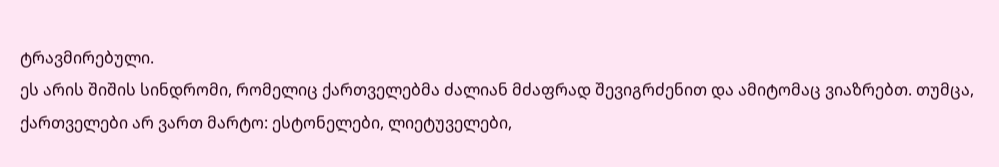ტრავმირებული.
ეს არის შიშის სინდრომი, რომელიც ქართველებმა ძალიან მძაფრად შევიგრძენით და ამიტომაც ვიაზრებთ. თუმცა, ქართველები არ ვართ მარტო: ესტონელები, ლიეტუველები,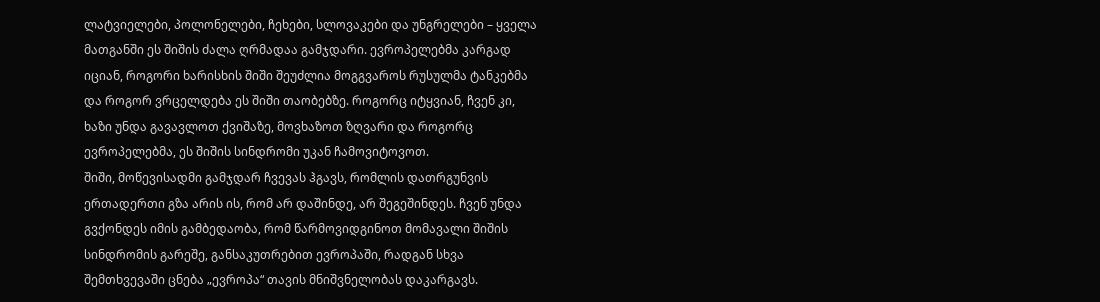ლატვიელები, პოლონელები, ჩეხები, სლოვაკები და უნგრელები – ყველა მათგანში ეს შიშის ძალა ღრმადაა გამჯდარი. ევროპელებმა კარგად იციან, როგორი ხარისხის შიში შეუძლია მოგგვაროს რუსულმა ტანკებმა და როგორ ვრცელდება ეს შიში თაობებზე. როგორც იტყვიან, ჩვენ კი, ხაზი უნდა გავავლოთ ქვიშაზე, მოვხაზოთ ზღვარი და როგორც ევროპელებმა, ეს შიშის სინდრომი უკან ჩამოვიტოვოთ.
შიში, მოწევისადმი გამჯდარ ჩვევას ჰგავს, რომლის დათრგუნვის ერთადერთი გზა არის ის, რომ არ დაშინდე, არ შეგეშინდეს. ჩვენ უნდა გვქონდეს იმის გამბედაობა, რომ წარმოვიდგინოთ მომავალი შიშის სინდრომის გარეშე, განსაკუთრებით ევროპაში, რადგან სხვა შემთხვევაში ცნება „ევროპა“ თავის მნიშვნელობას დაკარგავს.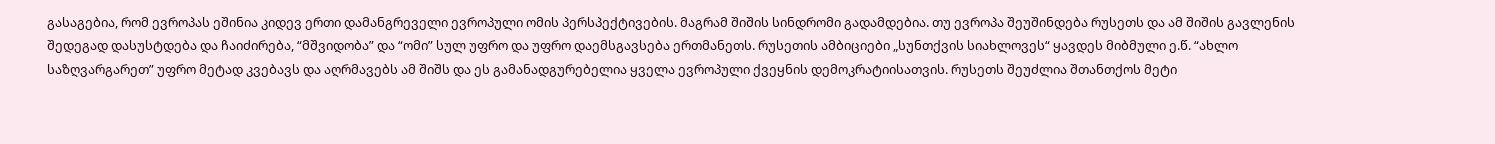გასაგებია, რომ ევროპას ეშინია კიდევ ერთი დამანგრეველი ევროპული ომის პერსპექტივების. მაგრამ შიშის სინდრომი გადამდებია. თუ ევროპა შეუშინდება რუსეთს და ამ შიშის გავლენის შედეგად დასუსტდება და ჩაიძირება, “მშვიდობა” და “ომი” სულ უფრო და უფრო დაემსგავსება ერთმანეთს. რუსეთის ამბიციები „სუნთქვის სიახლოვეს“ ყავდეს მიბმული ე.წ. “ახლო საზღვარგარეთ” უფრო მეტად კვებავს და აღრმავებს ამ შიშს და ეს გამანადგურებელია ყველა ევროპული ქვეყნის დემოკრატიისათვის. რუსეთს შეუძლია შთანთქოს მეტი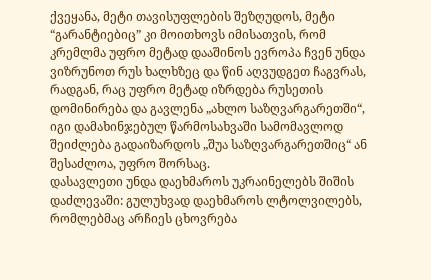ქვეყანა, მეტი თავისუფლების შეზღუდოს, მეტი “გარანტიებიც” კი მოითხოვს იმისათვის, რომ კრემლმა უფრო მეტად დააშინოს ევროპა ჩვენ უნდა ვიზრუნოთ რუს ხალხზეც და წინ აღვუდგეთ ჩაგვრას, რადგან, რაც უფრო მეტად იზრდება რუსეთის დომინირება და გავლენა „ახლო საზღვარგარეთში“, იგი დამახინჯებულ წარმოსახვაში სამომავლოდ შეიძლება გადაიზარდოს „შუა საზღვარგარეთშიც“ ან შესაძლოა, უფრო შორსაც.
დასავლეთი უნდა დაეხმაროს უკრაინელებს შიშის დაძლევაში: გულუხვად დაეხმაროს ლტოლვილებს, რომლებმაც არჩიეს ცხოვრება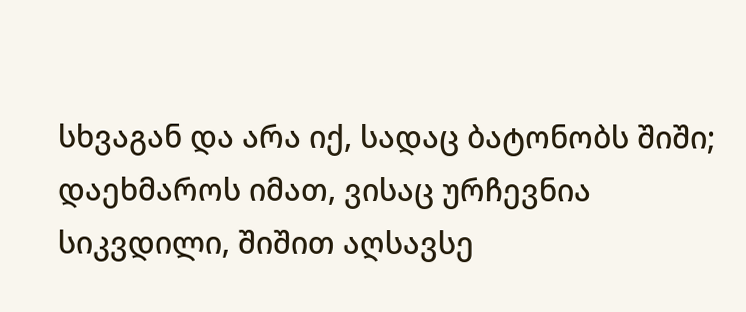სხვაგან და არა იქ, სადაც ბატონობს შიში; დაეხმაროს იმათ, ვისაც ურჩევნია სიკვდილი, შიშით აღსავსე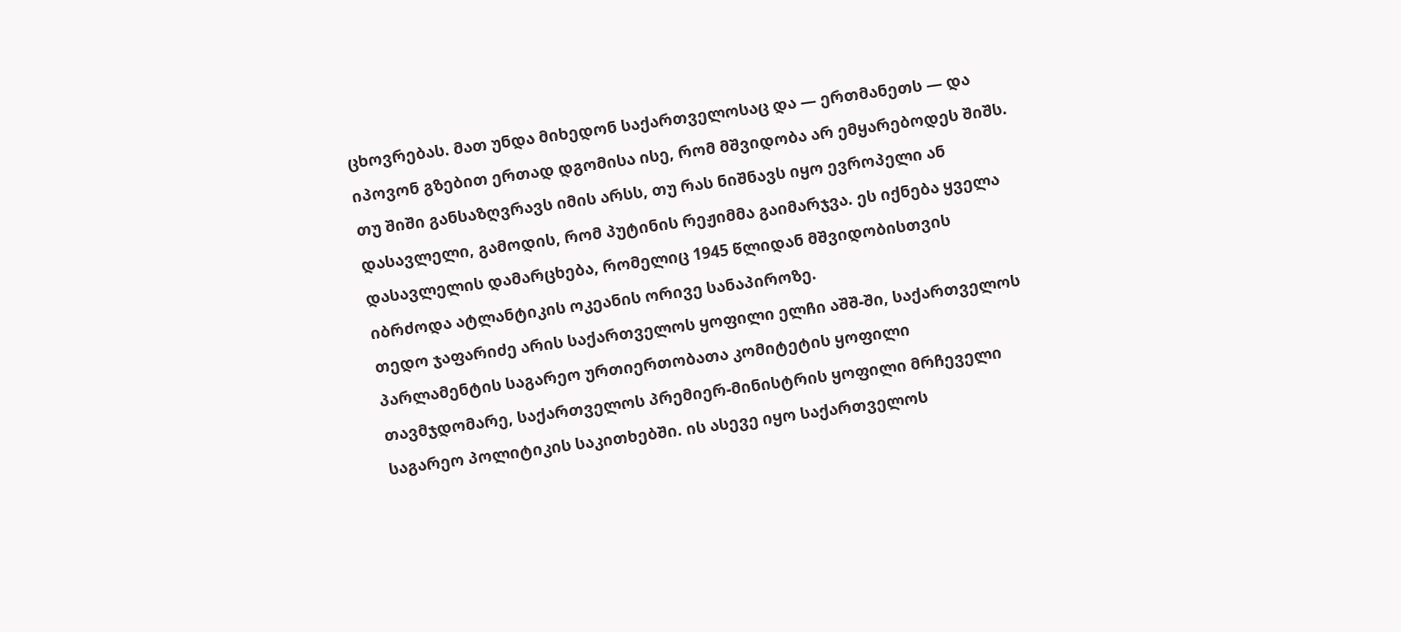ცხოვრებას. მათ უნდა მიხედონ საქართველოსაც და — ერთმანეთს — და იპოვონ გზებით ერთად დგომისა ისე, რომ მშვიდობა არ ემყარებოდეს შიშს.
თუ შიში განსაზღვრავს იმის არსს, თუ რას ნიშნავს იყო ევროპელი ან დასავლელი, გამოდის, რომ პუტინის რეჟიმმა გაიმარჯვა. ეს იქნება ყველა დასავლელის დამარცხება, რომელიც 1945 წლიდან მშვიდობისთვის იბრძოდა ატლანტიკის ოკეანის ორივე სანაპიროზე.
თედო ჯაფარიძე არის საქართველოს ყოფილი ელჩი აშშ-ში, საქართველოს პარლამენტის საგარეო ურთიერთობათა კომიტეტის ყოფილი თავმჯდომარე, საქართველოს პრემიერ-მინისტრის ყოფილი მრჩეველი საგარეო პოლიტიკის საკითხებში. ის ასევე იყო საქართველოს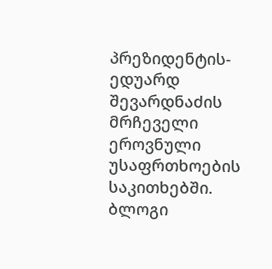პრეზიდენტის-ედუარდ შევარდნაძის მრჩეველი ეროვნული უსაფრთხოების საკითხებში. ბლოგი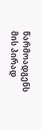წარმოადგენს მის პირად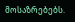მოსაზრებებს.